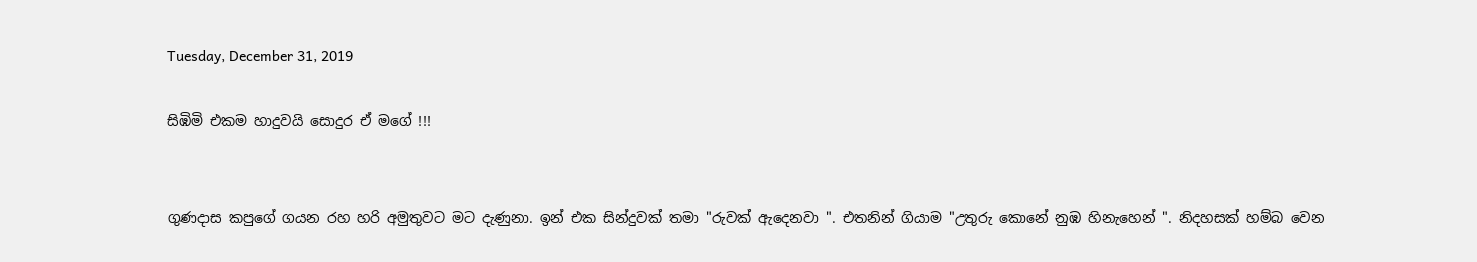Tuesday, December 31, 2019

සිඹිමි එකම හාදුවයි සොදුර ඒ මගේ !!!


ගුණදාස කපුගේ ගයන රහ හරි අමුතුවට මට දැණුනා. ඉන් එක සින්දුවක් තමා "රුවක් ඇදෙනවා ". එතනින් ගියාම "උතුරු කොනේ නුඹ හිනැහෙන් ". නිදහසක් හම්බ වෙන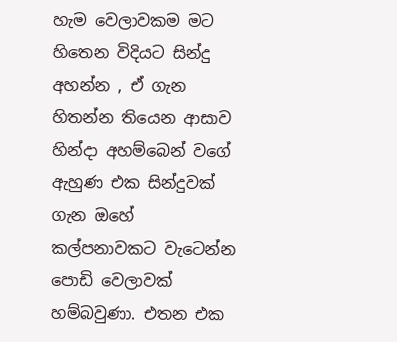හැම වෙලාවකම මට හිතෙන විදියට සින්දු අහන්න , ඒ ගැන හිතන්න තියෙන ආසාව හින්දා අහම්බෙන් වගේ ඇහුණ එක සින්දුවක් ගැන ඔහේ කල්පනාවකට වැටෙන්න පොඩි වෙලාවක් හම්බවුණා. එතන එක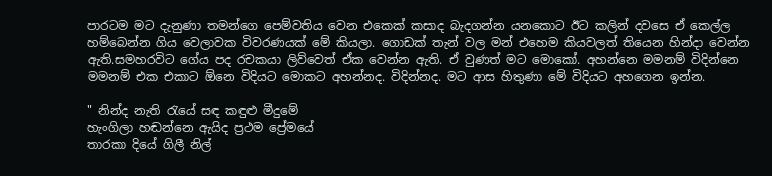පාරටම මට දැනුණා තමන්ගෙ පෙම්වතිය වෙන එකෙක් කසාද බැදගන්න යනකොට ඊට කලින් දවසෙ ඒ කෙල්ල හම්බෙන්න ගිය වෙලාවක විවරණයක් මේ කියලා. ගොඩක් තැන් වල මන් එහෙම කියවලත් තියෙන හින්දා වෙන්න ඇති.සමහරවිට ගේය පද රචකයා ලිව්වෙත් ඒක වෙන්න ඇති. ඒ වුණත් මට මොකෝ. අහන්නෙ මමනම් විදින්නෙ මමනම් එක එකාට ඕනෙ විදියට මොකට අහන්නද. විදින්නද. මට ආස හිතුණා මේ විදියට අහගෙන ඉන්න.

" නින්ද නැති රැයේ සඳ කඳුළු මීදුමේ
හැංගිලා හඬන්නෙ ඇයිද ප්‍රථම ප්‍රේමයේ
තාරකා දියේ ගිලී නිල්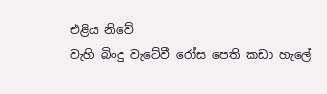එළිය නිවේ
වැහි බිංදු වැටේවී රෝස පෙති කඩා හැලේ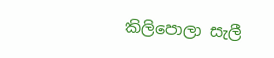කිලිපොලා සැලී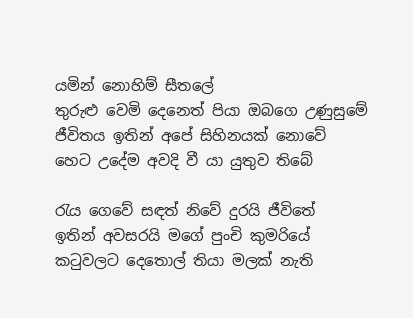යමින් නොහිම් සීතලේ
තුරුළු වෙමි දෙනෙත් පියා ඔබගෙ උණුසුමේ
ජීවිතය ඉතින් අපේ සිහිනයක් නොවේ
හෙට උදේම අවදි වී යා යුතුව තිබේ

රැය ගෙවේ සඳත් නිවේ දුරයි ජීවිතේ
ඉතින් අවසරයි මගේ පුංචි කුමරියේ
කටුවලට දෙතොල් තියා මලක් නැති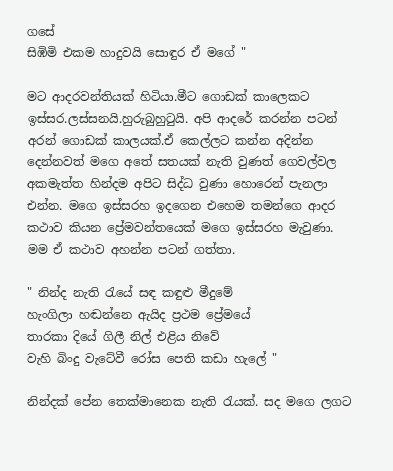ගසේ
සිඹිමි එකම හාදුවයි සොඳුර ඒ මගේ "

මට ආදරවන්තියක් හිටියා.මීට ගොඩක් කාලෙකට ඉස්සර.ලස්සනයි.හුරුබුහුටුයි. අපි ආදරේ කරන්න පටන් අරන් ගොඩක් කාලයක්.ඒ කෙල්ලට කන්න අදින්න දෙන්නවත් මගෙ අතේ සතයක් නැති වුණත් ගෙවල්වල අකමැත්ත හින්දම අපිට සිද්ධ වුණා හොරෙන් පැනලා එන්න. මගෙ ඉස්සරහ ඉදගෙන එහෙම තමන්ගෙ ආදර කථාව කියන ප්‍රේමවන්තයෙක් මගෙ ඉස්සරහ මැවුණා. මම ඒ කථාව අහන්න පටන් ගත්තා.

" නින්ද නැති රැයේ සඳ කඳුළු මීදුමේ
හැංගිලා හඬන්නෙ ඇයිද ප්‍රථම ප්‍රේමයේ
තාරකා දියේ ගිලී නිල් එළිය නිවේ
වැහි බිංදු වැටේවී රෝස පෙති කඩා හැලේ "

නින්දක් පේන තෙක්මානෙක නැති රැයක්. සද මගෙ ලගට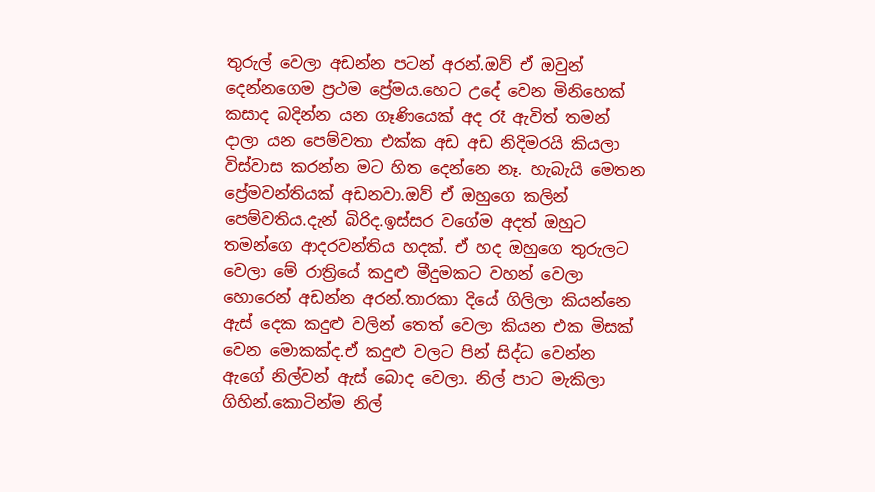තුරුල් වෙලා අඩන්න පටන් අරන්.ඔව් ඒ ඔවුන් දෙන්නගෙම ප්‍රථම ප්‍රේමය.හෙට උදේ වෙන මිනිහෙක් කසාද බදින්න යන ගෑණියෙක් අද රෑ ඇවිත් තමන් දාලා යන පෙම්වතා එක්ක අඩ අඩ නිදිමරයි කියලා විස්වාස කරන්න මට හිත දෙන්නෙ නෑ. හැබැයි මෙතන ප්‍රේමවන්තියක් අඩනවා.ඔව් ඒ ඔහුගෙ කලින් පෙම්වතිය.දැන් බිරිද.ඉස්සර වගේම අදත් ඔහුට තමන්ගෙ ආදරවන්තිය හදක්. ඒ හද ඔහුගෙ තුරුලට වෙලා මේ රාත්‍රියේ කදුළු මීදුමකට වහන් වෙලා හොරෙන් අඩන්න අරන්.තාරකා දියේ ගිලිලා කියන්නෙ ඇස් දෙක කදුළු වලින් තෙත් වෙලා කියන එක මිසක් වෙන මොකක්ද.ඒ කදුළු වලට පින් සිද්ධ වෙන්න ඇගේ නිල්වන් ඇස් බොද වෙලා. නිල් පාට මැකිලා ගිහින්.කොටින්ම නිල්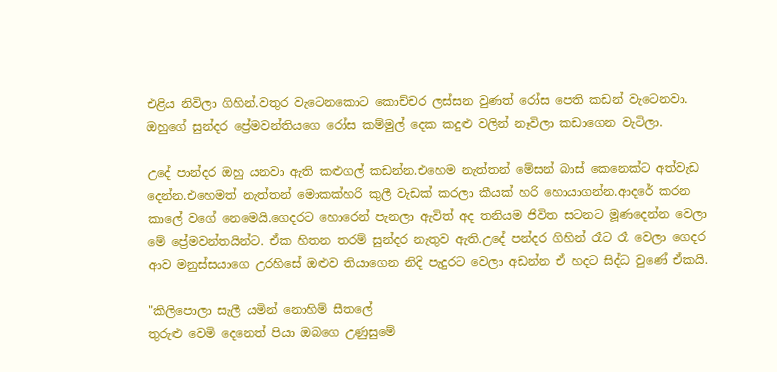එළිය නිවිලා ගිහින්.වතුර වැටෙනකොට කොච්චර ලස්සන වුණත් රෝස පෙති කඩන් වැටෙනවා. ඔහුගේ සුන්දර ප්‍රේමවන්තියගෙ රෝස කම්මුල් දෙක කදුළු වලින් නෑවිලා කඩාගෙන වැටිලා.

උදේ පාන්දර ඔහු යනවා ඇති කළුගල් කඩන්න.එහෙම නැත්තන් මේසන් බාස් කෙනෙක්ට අත්වැඩ දෙන්න.එහෙමත් නැත්තන් මොකක්හරි කුලී වැඩක් කරලා කීයක් හරි හොයාගන්න.ආදරේ කරන කාලේ වගේ නෙමෙයි.ගෙදරට හොරෙන් පැනලා ඇවිත් අද තනියම ජිවිත සටනට මූණදෙන්න වෙලා මේ ප්‍රේමවන්තයින්ට. ඒක හිතන තරම් සුන්දර නැතුව ඇති.උදේ පන්දර ගිහින් රෑට රෑ වෙලා ගෙදර ආව මනුස්සයාගෙ උරහිසේ ඔළුව තියාගෙන නිදි පැදුරට වෙලා අඩන්න ඒ හදට සිද්ධ වුණේ ඒකයි.

"කිලිපොලා සැලී යමින් නොහිම් සීතලේ
තුරුළු වෙමි දෙනෙත් පියා ඔබගෙ උණුසුමේ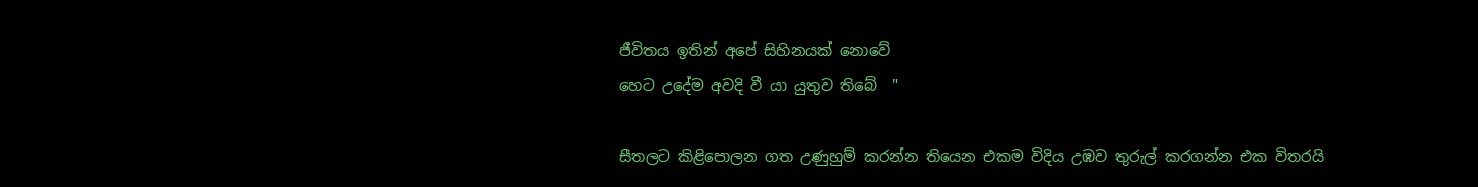ජීවිතය ඉතින් අපේ සිහිනයක් නොවේ
හෙට උදේම අවදි වී යා යුතුව තිබේ  "

සීතලට කිළිපොලන ගත උණුහුම් කරන්න තියෙන එකම විදිය උඹව තුරුල් කරගන්න එක විතරයි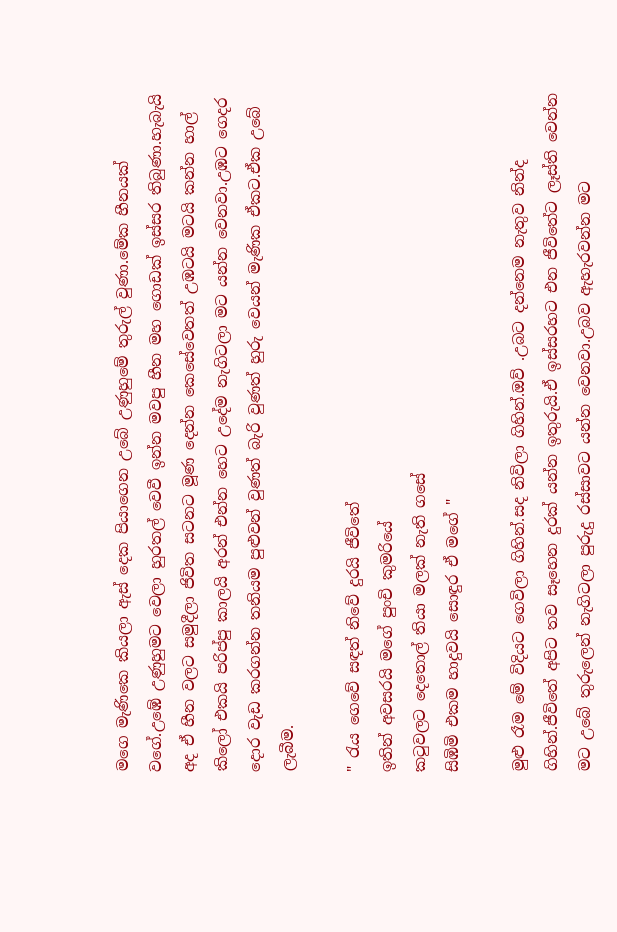මගෙ මැණිකෙ කියලා ඇස් දෙක පියාගෙන උබේ උණුහුමේ තුරුල් වුණා.මේක හීනයක් වගේ.උඹේ උණුහුමට වෙලා හුරතල් වෙවී ඉන්න මවපු හීන මහ ගොඩක් ඉස්සර තිබුණා.හැබැයි අද ඒ හීන වලට සමුදීලා ජිවිත සටනට මූණ දෙන්න කෙසේවෙතත් උඹටයි මටයි කන්න හාල් කිලෝ එකයි පරිප්පු කාලයි අරන් එන්න හෙට උදේම නැගිටලා මට යන්න වෙනවා.උඹට ගෙදර දොර වැඩ කරගන්න තනියම පුළුවන් වුණත් බැරි වුණත් හුරු වෙයන් මැණික ඒකට.ඒක උබේ ලැබීම.

" රැය ගෙවේ සඳත් නිවේ දුරයි ජීවිතේ
ඉතින් අවසරයි මගේ පුංචි කුමරියේ
කටුවලට දෙතොල් තියා මලක් නැති ගසේ
සිඹිමි එකම හාදුවයි සොඳුර ඒ මගේ "

මුළු රෑම මේ විදියට ගෙවිලා ගිහින්.සද නිවිලා ගිහින්.ඔව් .උබට දන්නෙම නැතුව නින්ද ගිහින්.ජීවිතේ අපිට තව සෑහෙන දුරක් යන්න ඉතුරුයි.ඒ ඉස්සරහට එන ජීවිතේට ලෑස්ති වෙන්න මට උබේ තුරුලෙන් නැගිටලා පුරුදු රස්සාවට යන්න වෙනවා.උබව ඇහැරවන්න මට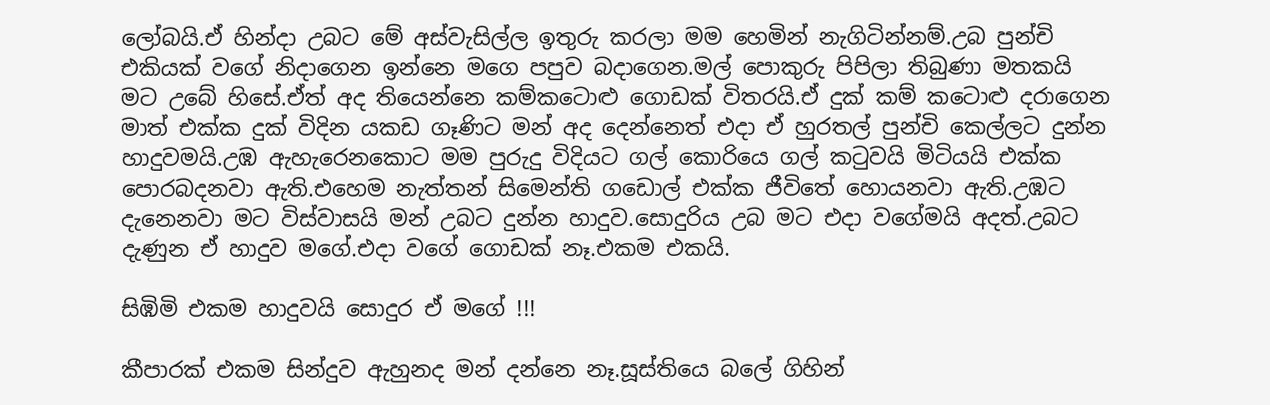ලෝබයි.ඒ හින්දා උබට මේ අස්වැසිල්ල ඉතුරු කරලා මම හෙමින් නැගිටින්නම්.උබ පුන්චි එකියක් වගේ නිදාගෙන ඉන්නෙ මගෙ පපුව බදාගෙන.මල් පොකුරු පිපිලා තිබුණා මතකයි මට උබේ හිසේ.ඒත් අද තියෙන්නෙ කම්කටොළු ගොඩක් විතරයි.ඒ දුක් කම් කටොළු දරාගෙන මාත් එක්ක දුක් විදින යකඩ ගෑණිට මන් අද දෙන්නෙත් එදා ඒ හුරතල් පුන්චි කෙල්ලට දුන්න හාදුවමයි.උඹ ඇහැරෙනකොට මම පුරුදු විදියට ගල් කොරියෙ ගල් කටුවයි මිටියයි එක්ක පොරබදනවා ඇති.එහෙම නැත්තන් සිමෙන්ති ගඩොල් එක්ක ජීවිතේ හොයනවා ඇති.උඹට දැනෙනවා මට විස්වාසයි මන් උබට දුන්න හාදුව.සොදුරිය උබ මට එදා වගේමයි අදත්.උබට දැණුන ඒ හාදුව මගේ.එදා වගේ ගොඩක් නෑ.එකම එකයි.

සිඹිමි එකම හාදුවයි සොදුර ඒ මගේ !!!

කීපාරක් එකම සින්දුව ඇහුනද මන් දන්නෙ නෑ.සූස්තියෙ බලේ ගිහින්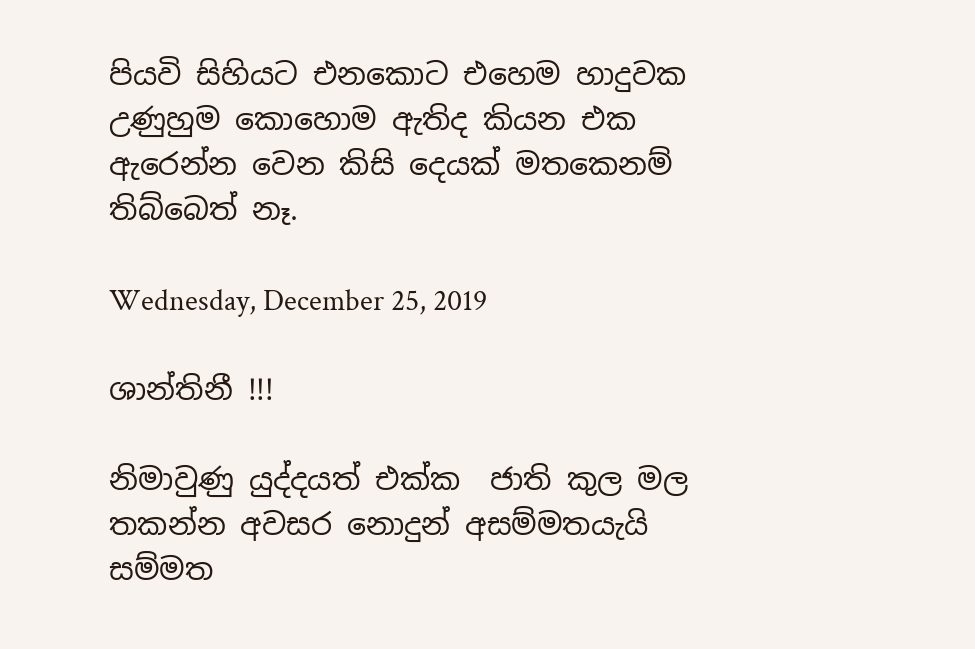පියවි සිහියට එනකොට එහෙම හාදුවක උණුහුම කොහොම ඇතිද කියන එක ඇරෙන්න වෙන කිසි දෙයක් මතකෙනම් තිබ්බෙත් නෑ.

Wednesday, December 25, 2019

ශාන්තිනී !!!

නිමාවුණු යුද්දයත් එක්ක  ජාති කුල මල තකන්න අවසර නොදුන් අසම්මතයැයි සම්මත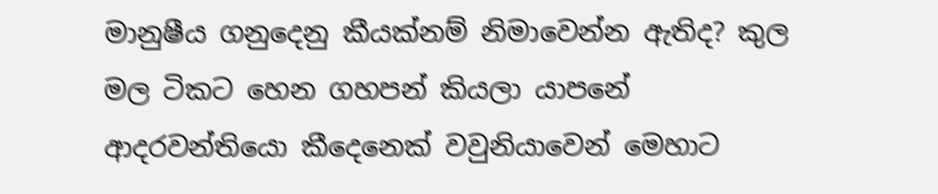මානුෂීය ගනුදෙනු කීයක්නම් නිමාවෙන්න ඇතිද? කුල මල ටිකට හෙන ගහපන් කියලා යාපනේ ආදරවන්තියො කීදෙනෙක් වවුනියාවෙන් මෙහාට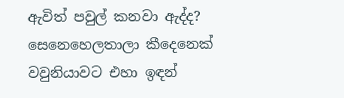ඇවිත් පවුල් කනවා ඇද්ද? සෙනෙහෙලතාලා කීදෙනෙක් වවුනියාවට එහා ඉඳන්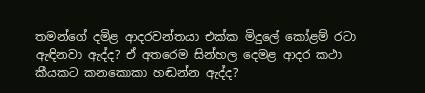තමන්ගේ දමිළ ආදරවන්තයා එක්ක මිදුලේ කෝළම් රටා ඇඳිනවා ඇද්ද? ඒ අතරෙම සින්හල දෙමළ ආදර කථා කීයකට කනකොකා හඬන්න ඇද්ද?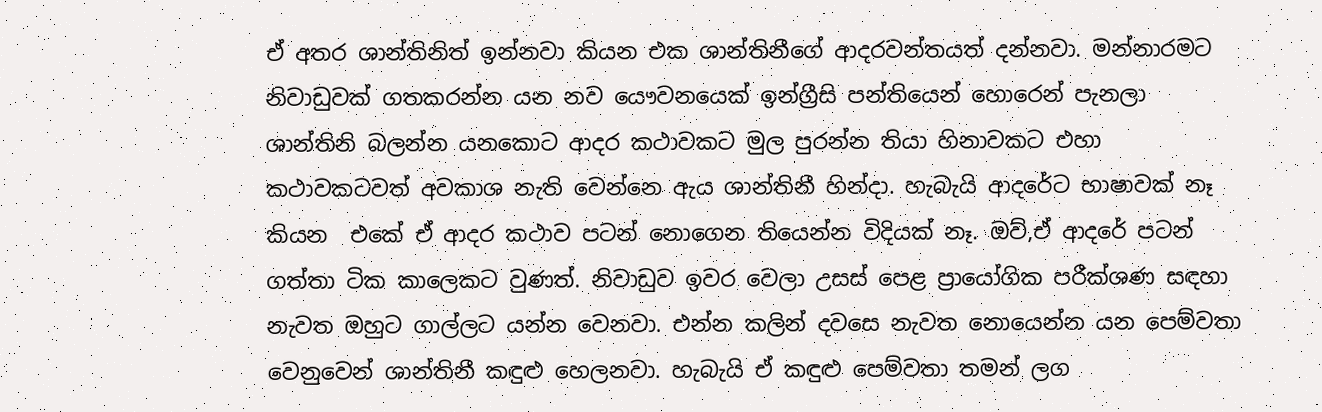ඒ අතර ශාන්තිනිත් ඉන්නවා කියන එක ශාන්තිනීගේ ආදරවන්තයත් දන්නවා. මන්නාරමට නිවාඩුවක් ගතකරන්න යන නව යෞවනයෙක් ඉන්ග්‍රීසි පන්තියෙන් හොරෙන් පැනලා ශාන්තිනි බලන්න යනකොට ආදර කථාවකට මුල පුරන්න තියා හිනාවකට එහා කථාවකටවත් අවකාශ නැති වෙන්නෙ ඇය ශාන්තිනී හින්දා. හැබැයි ආදරේට භාෂාවක් නෑ කියන  එකේ ඒ ආදර කථාව පටන් නොගෙන තියෙන්න විදියක් නෑ. ඔව්,ඒ ආදරේ පටන් ගත්තා ටික කාලෙකට වුණත්. නිවාඩුව ඉවර වෙලා උසස් පෙළ ප්‍රායෝගික පරීක්ශණ සඳහා නැවත ඔහුට ගාල්ලට යන්න වෙනවා. එන්න කලින් දවසෙ නැවත නොයෙන්න යන පෙම්වතා වෙනුවෙන් ශාන්තිනී කඳුළු හෙලනවා. හැබැයි ඒ කඳුළු පෙම්වතා තමන් ලග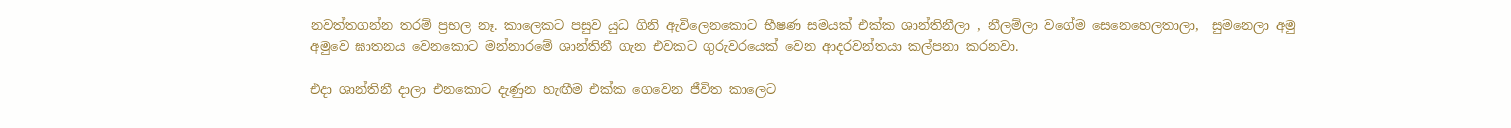නවත්තගන්න තරම් ප්‍රභල නෑ. කාලෙකට පසුව යුධ ගිනි ඇවිලෙනකොට භීෂණ සමයක් එක්ක ශාන්තිනීලා , නීලම්ලා වගේම සෙනෙහෙලතාලා,  සුමනෙලා අමු අමුවෙ ඝාතනය වෙනකොට මන්නාරමේ ශාන්තිනී ගැන එවකට ගුරුවරයෙක් වෙන ආදරවන්තයා කල්පනා කරනවා.

එදා ශාන්තිනී දාලා එනකොට දැණුන හැඟීම එක්ක ගෙවෙන ජීවිත කාලෙට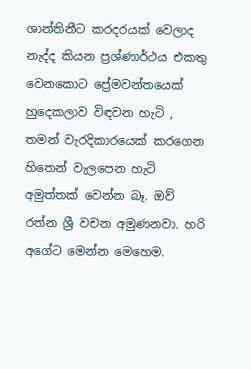ශාන්තිනීට කරදරයක් වෙලාද නැද්ද කියන ප්‍රශ්ණාර්ථය එකතු වෙනකොට ප්‍රේමවන්තයෙක් හුදෙකලාව විඳවන හැටි , තමන් වැරදිකාරයෙක් කරගෙන හිතෙන් වැලපෙන හැටි අමුත්තක් වෙන්න බෑ. ඔව් රත්න ශ්‍රී වචන අමුණනවා. හරි අගේට මෙන්න මෙහෙම.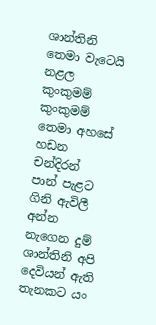ශාන්තිනි තෙමා වැටෙයි නළල කුංකුමම්
කුංකුමම් තෙමා අහසේ හඩන චන්දිරන්
පාන් පැළට ගිනි ඇවිලී අන්න නැගෙන දුම්
ශාන්තිනි අපි දෙවියන් ඇති තැනකට යං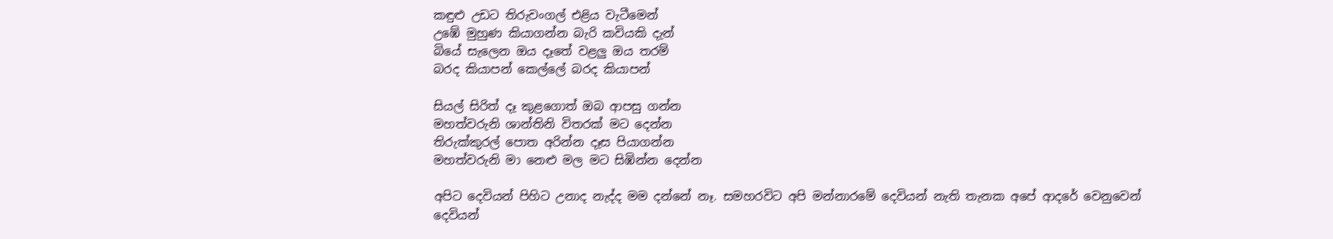කඳුළු උඩට තිරුවංගල් එළිය වැටීමෙන්
උඹේ මුහුණ කියාගන්න බැරි කවියකි දැන්
බියේ සැලෙන ඔය දෑතේ වළලු ඔය තරම්
බරද කියාපන් කෙල්ලේ බරද කියාපන්

සියල් සිරිත් දෑ කුළගොත් ඔබ ආපසු ගන්න
මහත්වරුනි ශාන්තිනි විතරක් මට දෙන්න
තිරුක්කුරල් පොත අරින්න දෑස පියාගන්න
මහත්වරුනි මා නෙළු මල මට සිඹින්න දෙන්න

අපිට දෙවියන් පිහිට උනාද නැද්ද මම දන්නේ නෑ. සමහරවිට අපි මන්නාරමේ දෙවියන් නැති තැනක අපේ ආදරේ වෙනුවෙන් දෙවියන්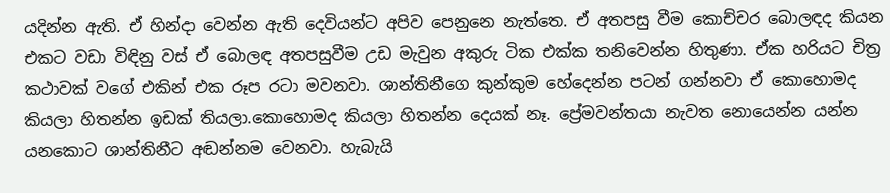යදින්න ඇති. ඒ හින්දා වෙන්න ඇති දෙවියන්ට අපිව පෙනුනෙ නැත්තෙ. ඒ අතපසු වීම කොච්චර බොලඳද කියන එකට වඩා විඳිනු වස් ඒ බොලඳ අතපසුවීම උඩ මැවුන අකුරු ටික එක්ක තනිවෙන්න හිතුණා. ඒක හරියට චිත්‍ර කථාවක් වගේ එකින් එක රූප රටා මවනවා. ශාන්තිනීගෙ කුන්කුම හේදෙන්න පටන් ගන්නවා ඒ කොහොමද කියලා හිතන්න ඉඩක් තියලා.කොහොමද කියලා හිතන්න දෙයක් නෑ. ප්‍රේමවන්තයා නැවත නොයෙන්න යන්න යනකොට ශාන්තිනීට අඬන්නම වෙනවා. හැබැයි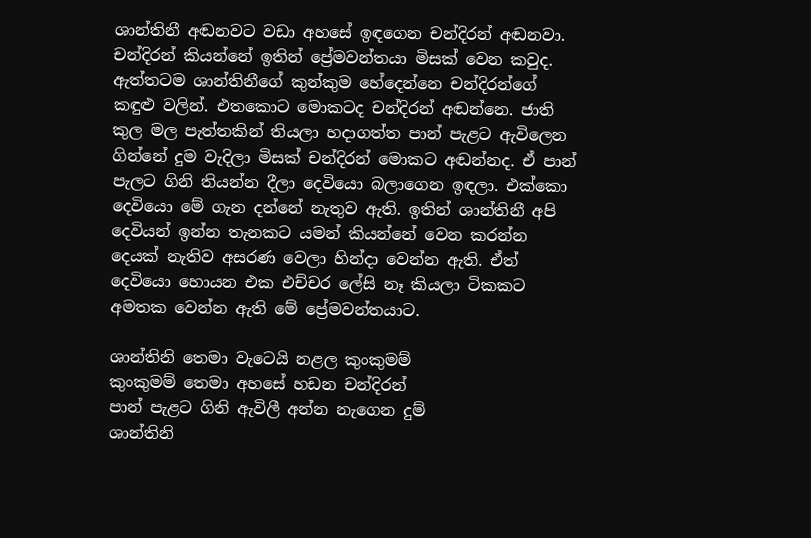ශාන්තිනී අඬනවට වඩා අහසේ ඉඳගෙන චන්දිරන් අඬනවා. චන්දිරන් කියන්නේ ඉතින් ප්‍රේමවන්තයා මිසක් වෙන කවුද. ඇත්තටම ශාන්තිනීගේ කුන්කුම හේදෙන්නෙ චන්දිරන්ගේ කඳුළු වලින්. එතකොට මොකටද චන්දිරන් අඬන්නෙ. ජාති කුල මල පැත්තකින් තියලා හදාගත්ත පාන් පැළට ඇවිලෙන ගින්නේ දුම වැදිලා මිසක් චන්දිරන් මොකට අඬන්නද. ඒ පාන් පැලට ගිනි තියන්න දීලා දෙවියො බලාගෙන ඉඳලා. එක්කො දෙවියො මේ ගැන දන්නේ නැතුව ඇති. ඉතින් ශාන්තිනී අපි දෙවියන් ඉන්න තැනකට යමන් කියන්නේ වෙන කරන්න දෙයක් නැතිව අසරණ වෙලා හින්දා වෙන්න ඇති. ඒත් දෙවියො හොයන එක එච්චර ලේසි නෑ කියලා ටිකකට අමතක වෙන්න ඇති මේ ප්‍රේමවන්තයාට.

ශාන්තිනි තෙමා වැටෙයි නළල කුංකුමම්
කුංකුමම් තෙමා අහසේ හඩන චන්දිරන්
පාන් පැළට ගිනි ඇවිලී අන්න නැගෙන දුම්
ශාන්තිනි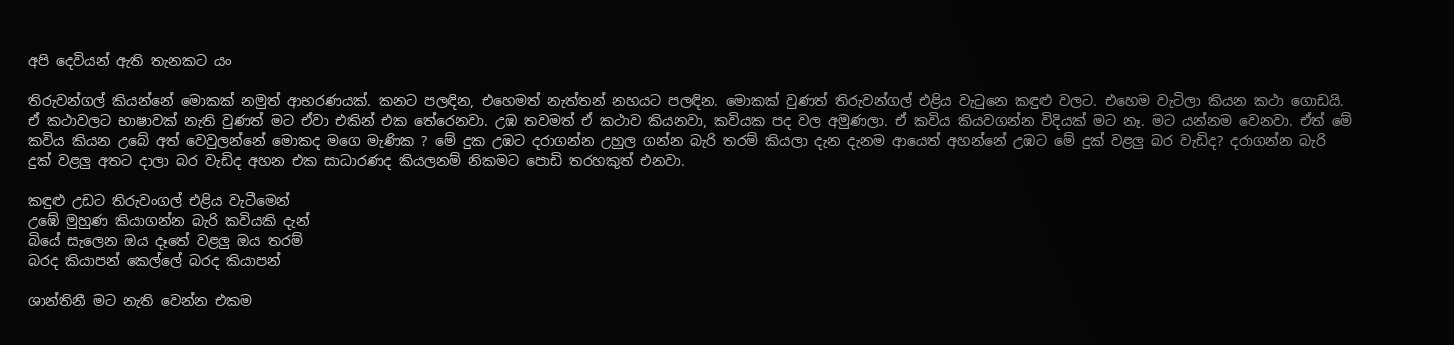අපි දෙවියන් ඇති තැනකට යං

තිරුවන්ගල් කියන්නේ මොකක් නමුත් ආභරණයක්. කනට පලඳින, එහෙමත් නැත්තන් නහයට පලඳින. මොකක් වුණත් තිරුවන්ගල් එළිය වැටුනෙ කඳුළු වලට. එහෙම වැටිලා කියන කථා ගොඩයි. ඒ කථාවලට භාෂාවක් නැති වුණත් මට ඒවා එකින් එක තේරෙනවා. උඹ තවමත් ඒ කථාව කියනවා, කවියක පද වල අමුණලා. ඒ කවිය කියවගන්න විදියක් මට නෑ. මට යන්නම වෙනවා. ඒත් මේ කවිය කියන උබේ අත් වෙවුලන්නේ මොකද මගෙ මැණික ? මේ දුක උඹට දරාගන්න උහුල ගන්න බැරි තරම් කියලා දැන දැනම ආයෙත් අහන්නේ උඹට මේ දුක් වළලු බර වැඩිද? දරාගන්න බැරි දුක් වළලු අතට දාලා බර වැඩිද අහන එක සාධාරණද කියලනම් නිකමට පොඩි තරහකුත් එනවා.

කඳුළු උඩට තිරුවංගල් එළිය වැටීමෙන්
උඹේ මුහුණ කියාගන්න බැරි කවියකි දැන්
බියේ සැලෙන ඔය දෑතේ වළලු ඔය තරම්
බරද කියාපන් කෙල්ලේ බරද කියාපන්

ශාන්තිනී මට නැති වෙන්න එකම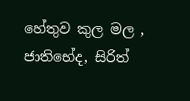හේතුව කුල මල , ජාතිභේද, සිරිත්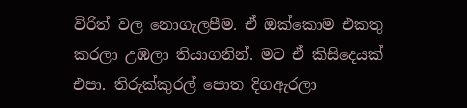විරිත් වල නොගැලපීම. ඒ ඔක්කොම එකතු කරලා උඹලා තියාගනින්. මට ඒ කිසිදෙයක් එපා. තිරුක්කුරල් පොත දිගඇරලා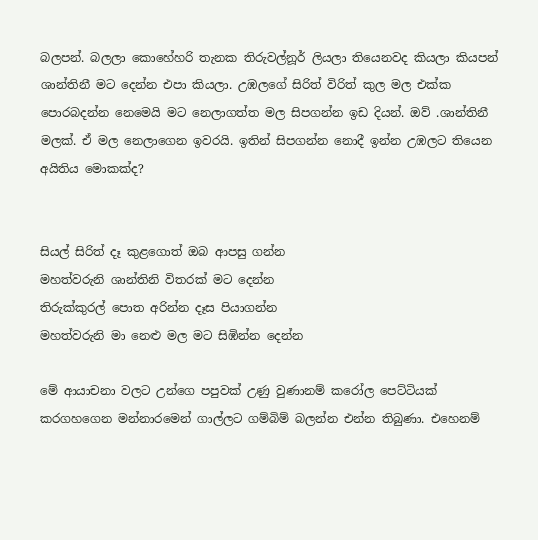බලපන්. බලලා කොහේහරි තැනක තිරුවල්නූර් ලියලා තියෙනවද කියලා කියපන් ශාන්තිනී මට දෙන්න එපා කියලා. උඹලගේ සිරිත් විරිත් කුල මල එක්ක පොරබදන්න නෙමෙයි මට නෙලාගත්ත මල සිපගන්න ඉඩ දියන්. ඔව් .ශාන්තිනී මලක්. ඒ මල නෙලාගෙන ඉවරයි. ඉතින් සිපගන්න නොදී ඉන්න උඹලට තියෙන අයිතිය මොකක්ද?


සියල් සිරිත් දෑ කුළගොත් ඔබ ආපසු ගන්න
මහත්වරුනි ශාන්තිනි විතරක් මට දෙන්න
තිරුක්කුරල් පොත අරින්න දෑස පියාගන්න
මහත්වරුනි මා නෙළු මල මට සිඹින්න දෙන්න

මේ ආයාචනා වලට උන්ගෙ පපුවක් උණු වුණානම් කරෝල පෙට්ටියක් කරගහගෙන මන්නාරමෙන් ගාල්ලට ගම්බිම් බලන්න එන්න තිබුණා. එහෙනම්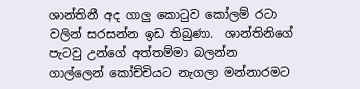ශාන්තිනී අද ගාලු කොටුව කෝලම් රටා වලින් සරසන්න ඉඩ තිබුණා.  ශාන්තිනිගේ පැටවු උන්ගේ අත්තම්මා බලන්න ගාල්ලෙන් කෝච්චියට නැගලා මන්නාරමට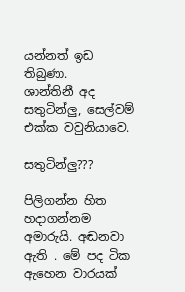යන්නත් ඉඩ තිබුණා.
ශාන්තිනී අද සතුටින්ලු, සෙල්වම් එක්ක වවුනියාවෙ.

සතුටින්ලු???

පිලිගන්න හිත හදාගන්නම අමාරුයි. අඬනවා ඇති . මේ පද ටික ඇහෙන වාරයක්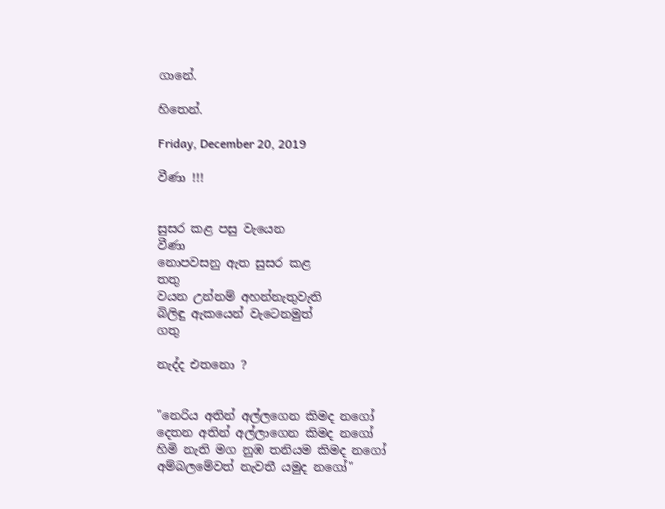ගානේ.

හිතෙන්.

Friday, December 20, 2019

වීණා !!!


සුසර කළ පසු වැයෙන
වීණා
නොපවසනු ඇත සුසර කළ
තතු
වයන උන්නම් අහන්නැතුවැති
බිලිඳු ඇකයෙන් වැටෙනමුත්
ගතු

නැද්ද එතනො ?


"නෙරිය අතින් අල්ලගෙන කිමද නගෝ
දෙතන අතින් අල්ලාගෙන කිමද නගෝ
හිමි නැති මග නුඹ තනියම කිමද නගෝ
අම්බලමේවත් නැවතී යමුද නගෝ"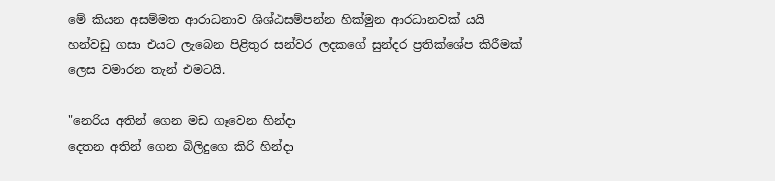මේ කියන අසම්මත ආරාධනාව ශිශ්ඨසම්පන්න හික්මුන ආරධානවක්‍ යයි හන්වඩු ගසා එයට ලැබෙන පිළිතුර සන්වර ලදකගේ සුන්දර ප්‍රතික්ශේප කිරීමක් ලෙස වමාරන තැන් එමටයි.

"නෙරිය අතින් ගෙන මඩ ගෑවෙන හින්දා
දෙතන අතින් ගෙන බිලිදුගෙ කිරි හින්දා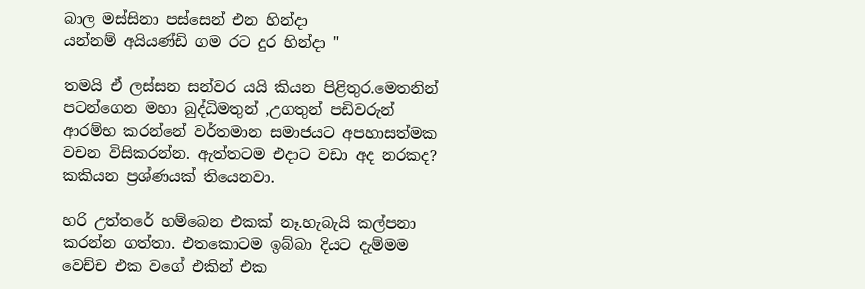බාල මස්සිනා පස්සෙන් එන හින්දා
යන්නම් අයියණ්ඩි ගම රට දුර හින්දා "

තමයි ඒ ලස්සන සන්වර යයි කියන පිළිතුර.මෙතනින් පටන්ගෙන මහා බුද්ධිමතුන් ,උගතුන් පඩිවරුන් ආරම්භ කරන්නේ වර්තමාන සමාජයට අපහාසත්මක වචන විසිකරන්න. ඇත්තටම එදාට වඩා අද නරකද? කකියන ප්‍රශ්ණයක් තියෙනවා.

හරි උත්තරේ හම්බෙන එකක් නෑ.හැබැයි කල්පනා කරන්න ගත්තා. එතකොටම ඉබ්බා දියට දැම්මම වෙච්ච එක වගේ එකින් එක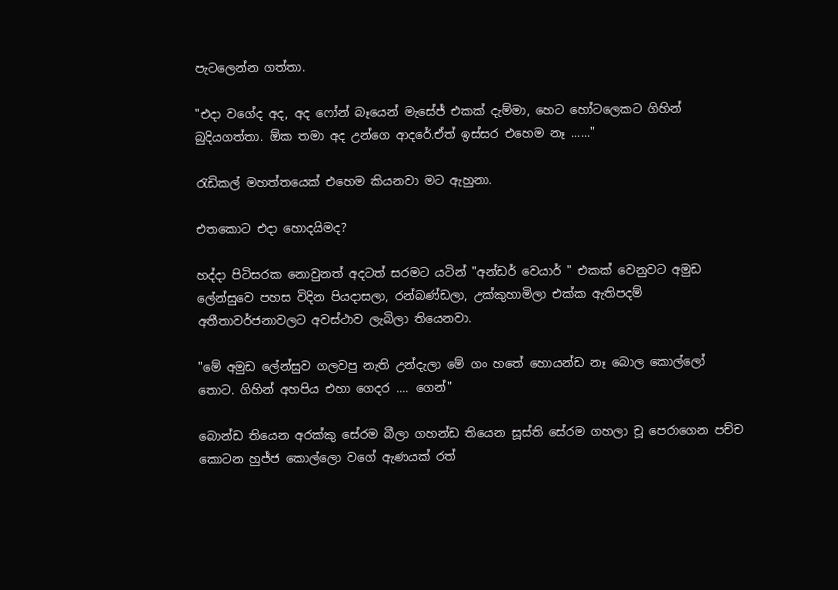පැටලෙන්න ගත්තා.

"එදා වගේද අද, අද ෆෝන් බෑයෙන් මැසේජ් එකක් දැම්මා, හෙට හෝටලෙකට ගිහින් බුදියගත්තා. ඕක තමා අද උන්ගෙ ආදරේ.ඒත් ඉස්සර එහෙම නෑ ......"

රැඩිකල් මහත්තයෙක් එහෙම කියනවා මට ඇහුනා.

එතකොට එදා හොදයිමද?

හද්දා පිටිසරක නොවුනත් අදටත් සරමට යටින් "අන්ඩර් වෙයාර් " එකක් වෙනුවට අමුඩ ලේන්සුවෙ පහස විදින පියදාසලා, රන්බණ්ඩලා, උක්කුහාමිලා එක්ක ඇතිපදම් අතීතාවර්ජනාවලට අවස්ථාව ලැබිලා තියෙනවා.

"මේ අමුඩ ලේන්සුව ගලවපු නැති උන්දැලා මේ ගං හතේ හොයන්ඩ නෑ බොල කොල්ලෝ තොට. ගිහින් අහපිය එහා ගෙදර .... ගෙන්"

බොන්ඩ තියෙන අරක්කු සේරම බීලා ගහන්ඩ තියෙන සූස්ති සේරම ගහලා චූ පෙරාගෙන පච්ච කොටන හුජ්ජ කොල්ලො වගේ ඇණයක් රත්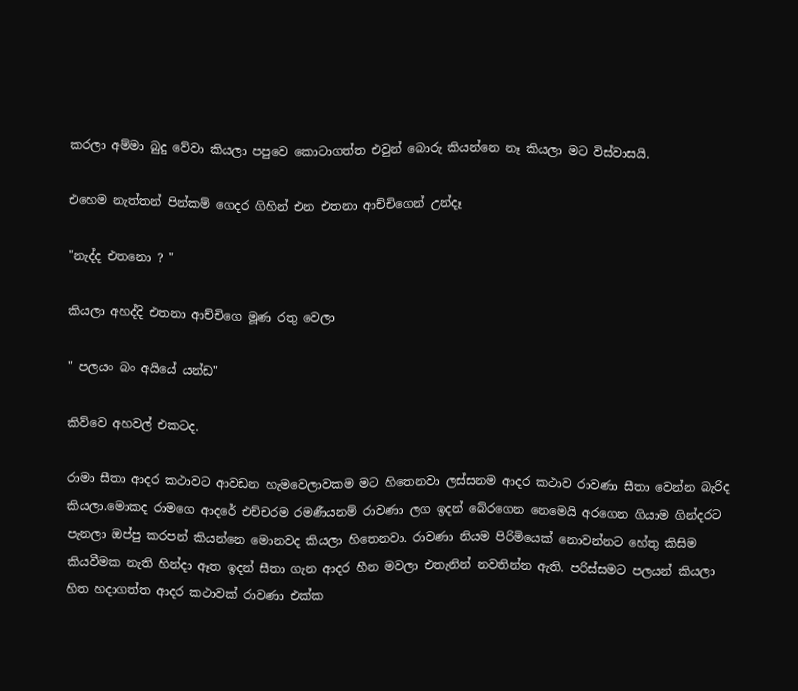කරලා අම්මා බුදු වේවා කියලා පපුවෙ කොටාගත්ත එවුන් බොරු කියන්නෙ නෑ කියලා මට විස්වාසයි.

එහෙම නැත්තන් පින්කම් ගෙදර ගිහින් එන එතනා ආච්චිගෙන් උන්දෑ

"නැද්ද එතනො ? "

කියලා අහද්දි එතනා ආච්චිගෙ මූණ රතු වෙලා

" පලයං බං අයියේ යන්ඩ"

කිව්වෙ අහවල් එකටද.

රාමා සීතා ආදර කථාවට ආවඩන හැමවෙලාවකම මට හිතෙනවා ලස්සනම ආදර කථාව රාවණා සීතා වෙන්න බැරිද කියලා.මොකද රාමගෙ ආදරේ එච්චරම රමණීයනම් රාවණා ලග ඉදන් බේරගෙන නෙමෙයි අරගෙන ගියාම ගින්දරට පැනලා ඔප්පු කරපන් කියන්නෙ මොනවද කියලා හිතෙනවා. රාවණා නියම පිරිමියෙක් නොවන්නට හේතු කිසිම කියවීමක නැති හින්දා ඈත ඉදන් සීතා ගැන ආදර හීන මවලා එතැනින් නවතින්න ඇති. පරිස්සමට පලයන් කියලා හිත හදාගත්ත ආදර කථාවක් රාවණා එක්ක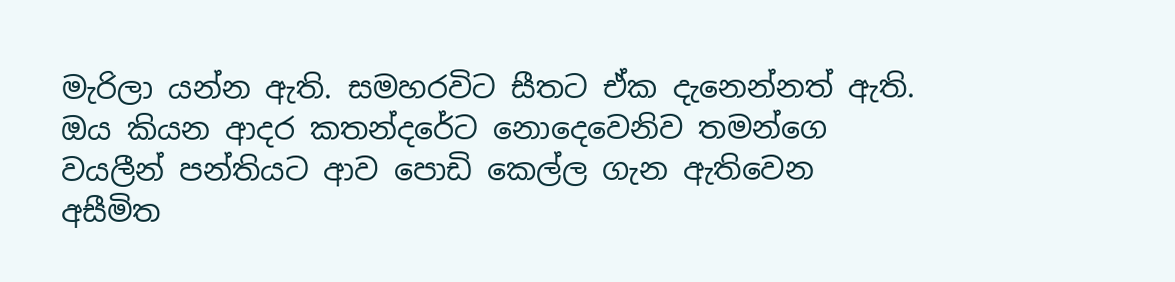මැරිලා යන්න ඇති. සමහරවිට සීතට ඒක දැනෙන්නත් ඇති. ඔය කියන ආදර කතන්දරේට නොදෙවෙනිව තමන්ගෙ වයලීන් පන්තියට ආව පොඩි කෙල්ල ගැන ඇතිවෙන අසීමිත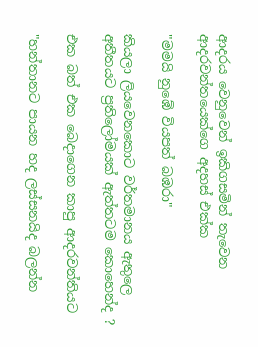ආදරය වෙනුවෙන් ඉකිගසමින් තැවෙන ආදරවන්තයෙක්ගෙ අදහස් එක්ක

"මමයි නුඹේ වියපත් බඹරා"

කියලා ලියවෙනකොට වර්තමානය ඇතුලෙ අතීතයට ප්‍රතිලෝමයක් ඇත්තටම කොහෙන්ද ?

එක බත් එක බෙදාගෙන කාපු ආදරවන්තියට

"හන්තානට පායන හද ලස්සනයිද බලන්න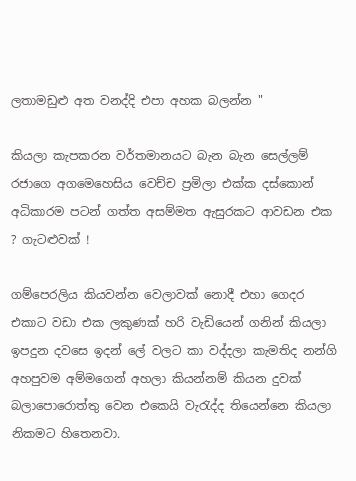ලතාමඩුළු අත වනද්දි එපා අහක බලන්න "

කියලා කැපකරන වර්තමානයට බැන බැන සෙල්ලම් රජාගෙ අගමෙහෙසිය වෙච්ච ප්‍රමිලා එක්ක දස්කොන් අධිකාරම පටන් ගත්ත අසම්මත ඇසුරකට ආවඩන එක ? ගැටළුවක් !

ගම්පෙරලිය කියවන්න වෙලාවක් නොදී එහා ගෙදර එකාට වඩා එක ලකුණක් හරි වැඩියෙන් ගනින් කියලා ඉපදුන දවසෙ ඉදන් ලේ වලට කා වද්දලා කැමතිද නන්ගි අහපුවම අම්මගෙන් අහලා කියන්නම් කියන දුවක් බලාපොරොත්තු වෙන එකෙයි වැරැද්ද තියෙන්නෙ කියලා නිකමට හිතෙනවා.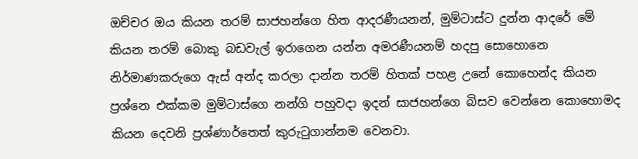ඔච්චර ඔය කියන තරම් සාජහන්ගෙ හිත ආදරණීයනන්, මුම්ටාස්ට දුන්න ආදරේ මේ කියන තරම් බොකු බඩවැල් ඉරාගෙන යන්න අමරණීයනම් හදපු සොහොනෙ නිර්මාණකරුගෙ ඇස් අන්ද කරලා දාන්න තරම් හිතක් පහළ උනේ කොහෙන්ද කියන ප්‍රශ්නෙ එක්කම මුම්ටාස්ගෙ නන්ගි පහුවදා ඉදන් සාජහන්ගෙ බිසව වෙන්නෙ කොහොමද කියන දෙවනි ප්‍රශ්ණාර්තෙත් කුරුටුගාන්නම වෙනවා.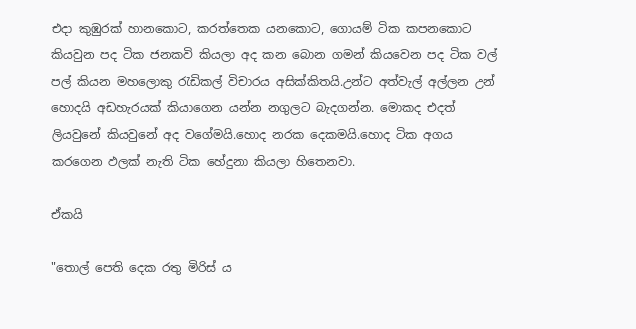එදා කුඹුරක් හානකොට, කරත්තෙක යනකොට, ගොයම් ටික කපනකොට කියවුන පද ටික ජනකවි කියලා අද කන බොන ගමන් කියවෙන පද ටික වල් පල් කියන මහලොකු රැඩිකල් විචාරය අසික්කිතයි.උන්ට අත්වැල් අල්ලන උන් හොදයි අඩහැරයක් කියාගෙන යන්න නගුලට බැදගන්න. මොකද එදත් ලියවුනේ කියවුනේ අද වගේමයි.හොද නරක දෙකමයි.හොද ටික අගය කරගෙන ඵලක් නැති ටික හේදුනා කියලා හිතෙනවා.

ඒකයි

"තොල් පෙති දෙක රතු මිරිස්‍ ය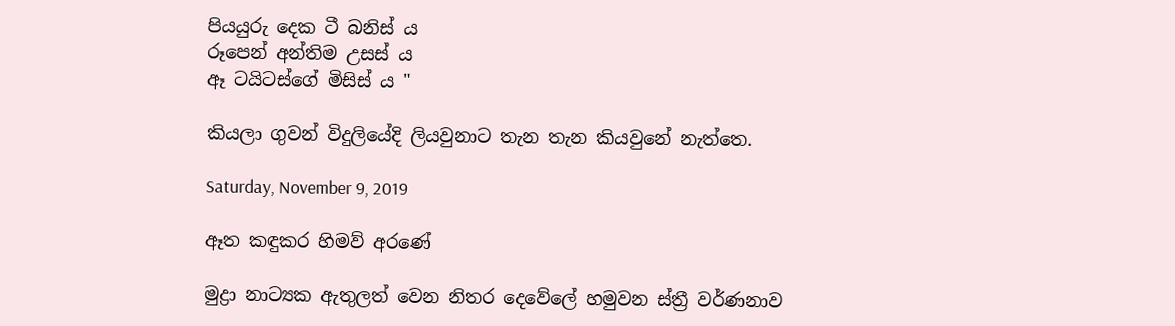පියයුරු දෙක ටී බනිස් ය
රූපෙන් අන්තිම උසස් ය
ඈ ටයිටස්ගේ මිසිස් ය "

කියලා ගුවන් විදුලියේදි ලියවුනාට තැන තැන කියවුනේ නැත්තෙ.

Saturday, November 9, 2019

ඈත කඳුකර හිමව් අරණේ

මුද්‍රා නාට්‍යක ඇතුලත් වෙන නිතර දෙවේලේ හමුවන ස්ත්‍රී වර්ණනාව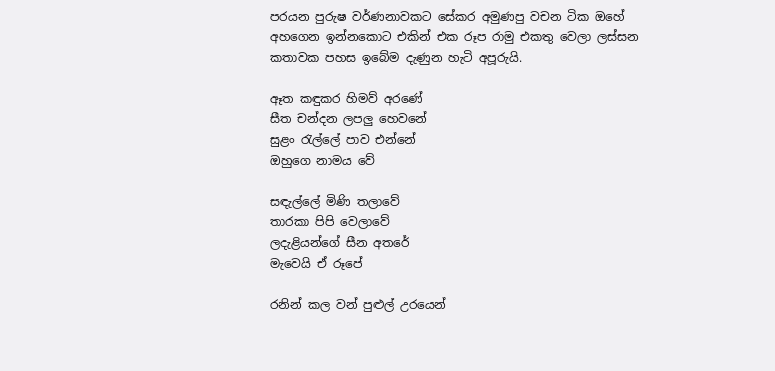පරයන පුරුෂ වර්ණනාවකට සේකර අමුණපු වචන ටික ඔහේ අහගෙන ඉන්නකොට එකින් එක රූප රාමු එකතු වෙලා ලස්සන කතාවක පහස ඉබේම දැණුන හැටි අපූරුයි.

ඈත කඳුකර හිමව් අරණේ
සීත චන්දන ලපලු හෙවනේ
සුළං රැල්ලේ පාව එන්නේ
ඔහුගෙ නාමය වේ

සඳැල්ලේ මිණි තලාවේ
තාරකා පිපි වෙලාවේ
ලදැළියන්ගේ සීන අතරේ
මැවෙයි ඒ රූපේ

රනින් කල වන් පුළුල් උරයෙන්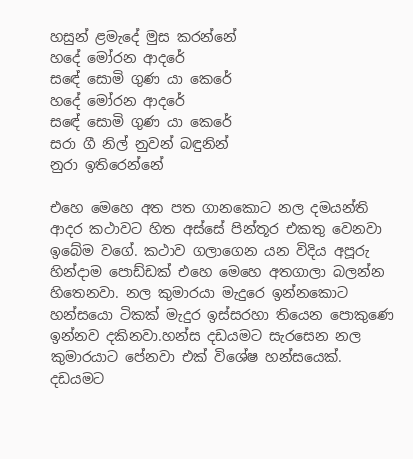හසුන් ළමැදේ මුස කරන්නේ
හදේ මෝරන ආදරේ
සඳේ සොමි ගුණ යා කෙරේ
හදේ මෝරන ආදරේ
සඳේ සොමි ගුණ යා කෙරේ
සරා ගී නිල් නුවන් බඳුනින්
නුරා ඉතිරෙන්නේ

එහෙ මෙහෙ අත පත ගානකොට නල දමයන්ති ආදර කථාවට හිත අස්සේ පින්තූර එකතු වෙනවා ඉබේම වගේ. කථාව ගලාගෙන යන විදිය අපූරු හින්දාම පොඩ්ඩක් එහෙ මෙහෙ අතගාලා බලන්න හිතෙනවා. නල කුමාරයා මැදුරෙ ඉන්නකොට හන්සයො ටිකක් මැදුර ඉස්සරහා තියෙන පොකුණෙ ඉන්නව දකිනවා.හන්ස දඩයමට සැරසෙන නල කුමාරයාට පේනවා එක් විශේෂ හන්සයෙක්. දඩයමට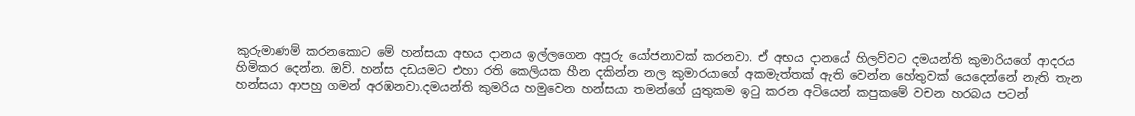කුරුමාණම් කරනකොට මේ හන්සයා අභය දානය ඉල්ලගෙන අපූරු යෝජනාවක් කරනවා. ඒ අභය දානයේ හිලව්වට දමයන්ති කුමාරියගේ ආදරය හිමිකර දෙන්න. ඔව්. හන්ස දඩයමට එහා රති කෙලියක හීන දකින්න නල කුමාරයාගේ අකමැත්තක් ඇති වෙන්න හේතුවක් යෙදෙන්නේ නැති තැන හන්සයා ආපහු ගමන් අරඹනවා.දමයන්ති කුමරිය හමුවෙන හන්සයා තමන්ගේ යුතුකම ඉටු කරන අටියෙන් කපුකමේ වචන හරබය පටන්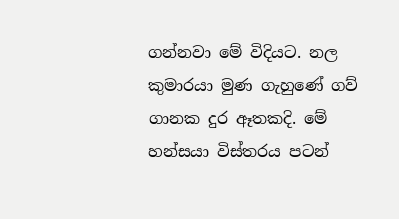ගන්නවා මේ විදියට. නල කුමාරයා මුණ ගැහුණේ ගව් ගානක දුර ඈතකදි. මේ හන්සයා විස්තරය පටන්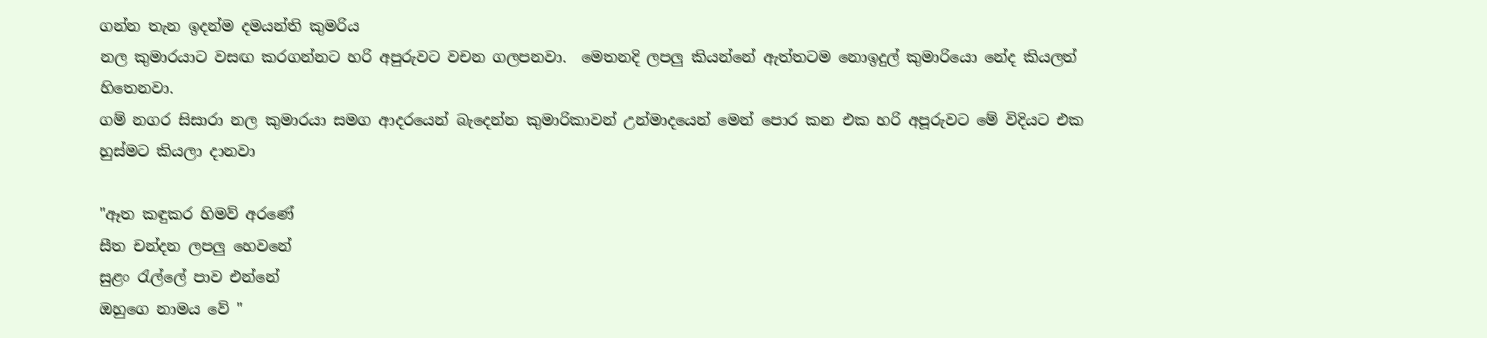ගන්න තැන ඉදන්ම දමයන්ති කුමරිය
නල කුමාරයාට වසඟ කරගන්නට හරි අපුරුවට වචන ගලපනවා.  මෙතනදි ලපලු කියන්නේ ඇත්තටම නොඉදුල් කුමාරියො නේද කියලත් හිතෙනවා.
ගම් නගර සිසාරා නල කුමාරයා සමග ආදරයෙන් බැදෙන්න කුමාරිකාවන් උන්මාදයෙන් මෙන් පොර කන එක හරි අපූරුවට මේ විදියට එක හුස්මට කියලා දානවා

"ඈත කඳුකර හිමව් අරණේ
සීත චන්දන ලපලු හෙවනේ
සුළං රැල්ලේ පාව එන්නේ
ඔහුගෙ නාමය වේ "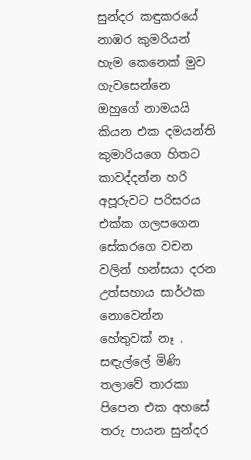සුන්දර කඳුකරයේ නාඹර කුමරියන් හැම කෙනෙක් මුව ගැවසෙන්නෙ ඔහුගේ නාමයයි කියන එක දමයන්ති කුමාරියගෙ හිතට කාවද්දන්න හරි අපූරුවට පරිසරය එක්ක ගලපගෙන සේකරගෙ වචන වලින් හන්සයා දරන උත්සහාය සාර්ථක නොවෙන්න හේතුවක් නෑ . සඳැල්ලේ මිණි තලාවේ තාරකා පිපෙන එක අහසේ තරු පායන සුන්දර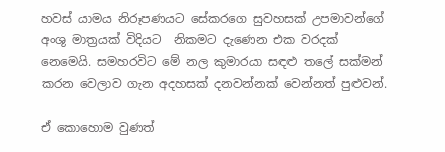හවස් යාමය නිරූපණයට සේකරගෙ සුවහසක් උපමාවන්ගේ අංශු මාත්‍රයක් විදියට  නිකමට දැණෙන එක වරදක් නෙමෙයි. සමහරවිට මේ නල කුමාරයා සඳළු තලේ සක්මන් කරන වෙලාව ගැන අදහසක් දනවන්නක් වෙන්නත් පුළුවන්.

ඒ කොහොම වුණත්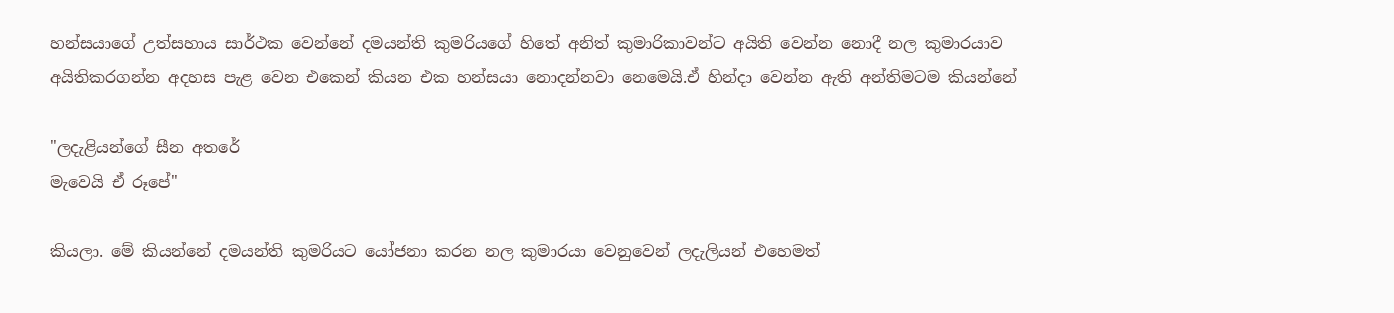හන්සයාගේ උත්සහාය සාර්ථක වෙන්නේ දමයන්ති කුමරියගේ හිතේ අනිත් කුමාරිකාවන්ට අයිති වෙන්න නොදී නල කුමාරයාව
අයිතිකරගන්න අදහස පැළ වෙන එකෙන් කියන එක හන්සයා නොදන්නවා නෙමෙයි.ඒ හින්දා වෙන්න ඇති අන්තිමටම කියන්නේ

"ලදැළියන්ගේ සීන අතරේ
මැවෙයි ඒ රූපේ"

කියලා. මේ කියන්නේ දමයන්ති කුමරියට යෝජනා කරන නල කුමාරයා වෙනුවෙන් ලදැලියන් එහෙමත්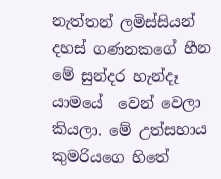නැත්තන් ලමිස්සියන් දහස් ගණනකගේ හීන මේ සුන්දර හැන්දෑ යාමයේ  වෙන් වෙලා කියලා. මේ උත්සහාය කුමරියගෙ හිතේ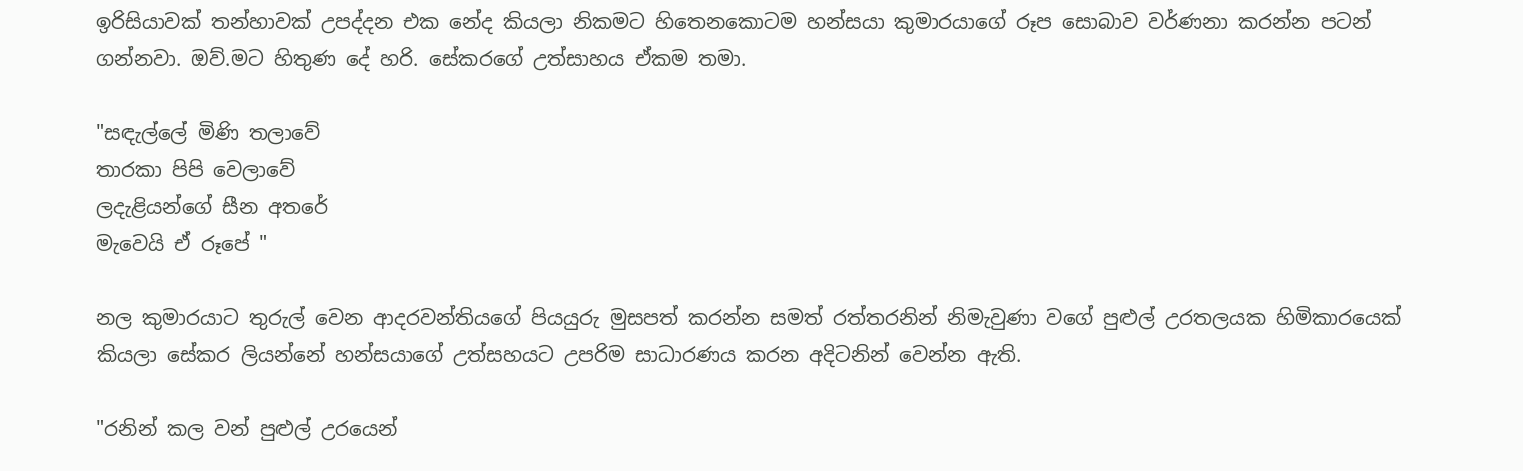ඉරිසියාවක් තන්හාවක් උපද්දන එක නේද කියලා නිකමට හිතෙනකොටම හන්සයා කුමාරයාගේ රූප සොබාව වර්ණනා කරන්න පටන් ගන්නවා. ඔව්.මට හිතුණ දේ හරි. සේකරගේ උත්සාහය ඒකම තමා.

"සඳැල්ලේ මිණි තලාවේ
තාරකා පිපි වෙලාවේ
ලදැළියන්ගේ සීන අතරේ
මැවෙයි ඒ රූපේ "

නල කුමාරයාට තුරුල් වෙන ආදරවන්තියගේ පියයුරු මුසපත් කරන්න සමත් රත්තරනින් නිමැවුණා වගේ පුළුල් උරතලයක හිමිකාරයෙක් කියලා සේකර ලියන්නේ හන්සයාගේ උත්සහයට උපරිම සාධාරණය කරන අදිටනින් වෙන්න ඇති.

"රනින් කල වන් පුළුල් උරයෙන්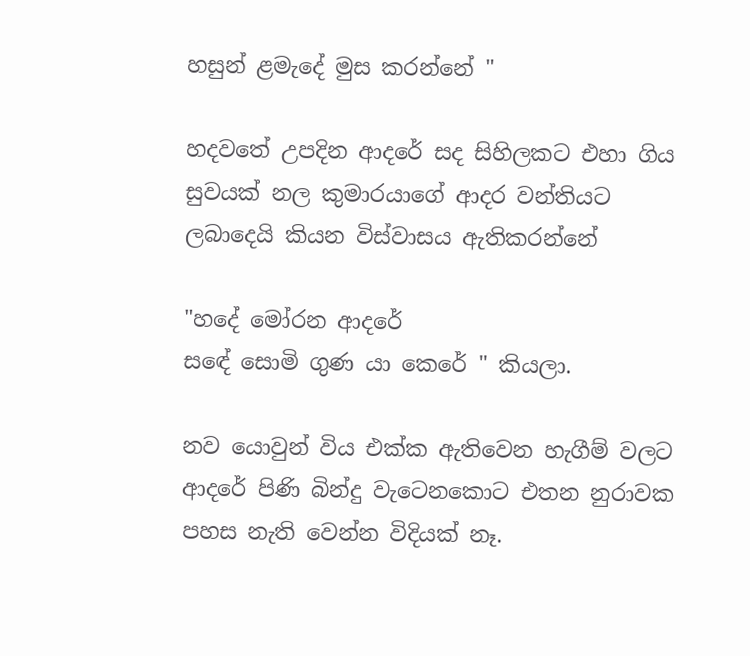හසුන් ළමැදේ මුස කරන්නේ "

හදවතේ උපදින ආදරේ සද සිහිලකට එහා ගිය සුවයක් නල කුමාරයාගේ ආදර වන්තියට ලබාදෙයි කියන විස්වාසය ඇතිකරන්නේ

"හදේ මෝරන ආදරේ
සඳේ සොමි ගුණ යා කෙරේ " කියලා.

නව යොවුන් විය එක්ක ඇතිවෙන හැගීම් වලට ආදරේ පිණි බින්දු වැටෙනකොට එතන නුරාවක පහස නැති වෙන්න විදියක් නෑ.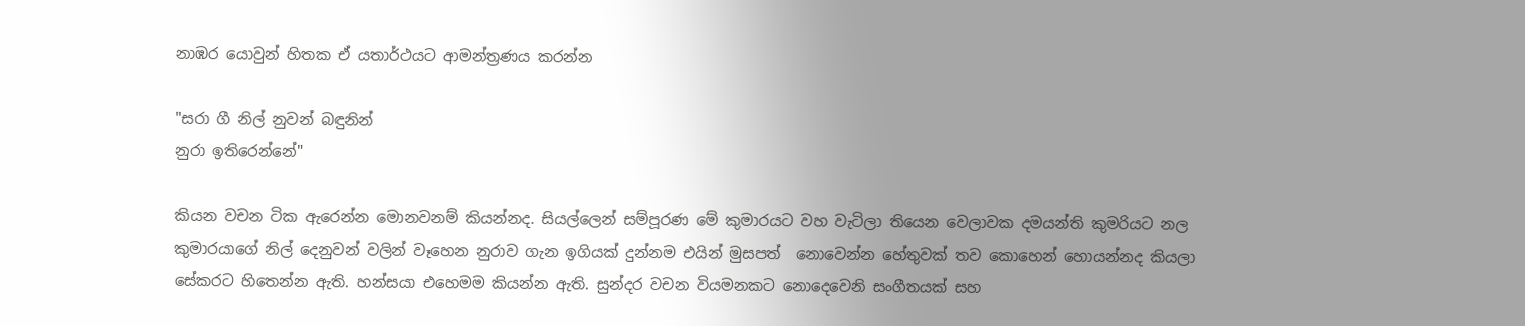නාඹර යොවුන් හිතක ඒ යතාර්ථයට ආමන්ත්‍රණය කරන්න

"සරා ගී නිල් නුවන් බඳුනින්
නුරා ඉතිරෙන්නේ"

කියන වචන ටික ඇරෙන්න මොනවනම් කියන්නද. සියල්ලෙන් සම්පූරණ මේ කුමාරයට වහ වැටිලා තියෙන වෙලාවක දමයන්ති කුමරියට නල කුමාරයාගේ නිල් දෙනුවන් වලින් වෑහෙන නුරාව ගැන ඉගියක් දුන්නම එයින් මුසපත්  නොවෙන්න හේතුවක් තව කොහෙන් හොයන්නද කියලා සේකරට හිතෙන්න ඇති. හන්සයා එහෙමම කියන්න ඇති. සුන්දර වචන වියමනකට නොදෙවෙනි සංගීතයක් සහ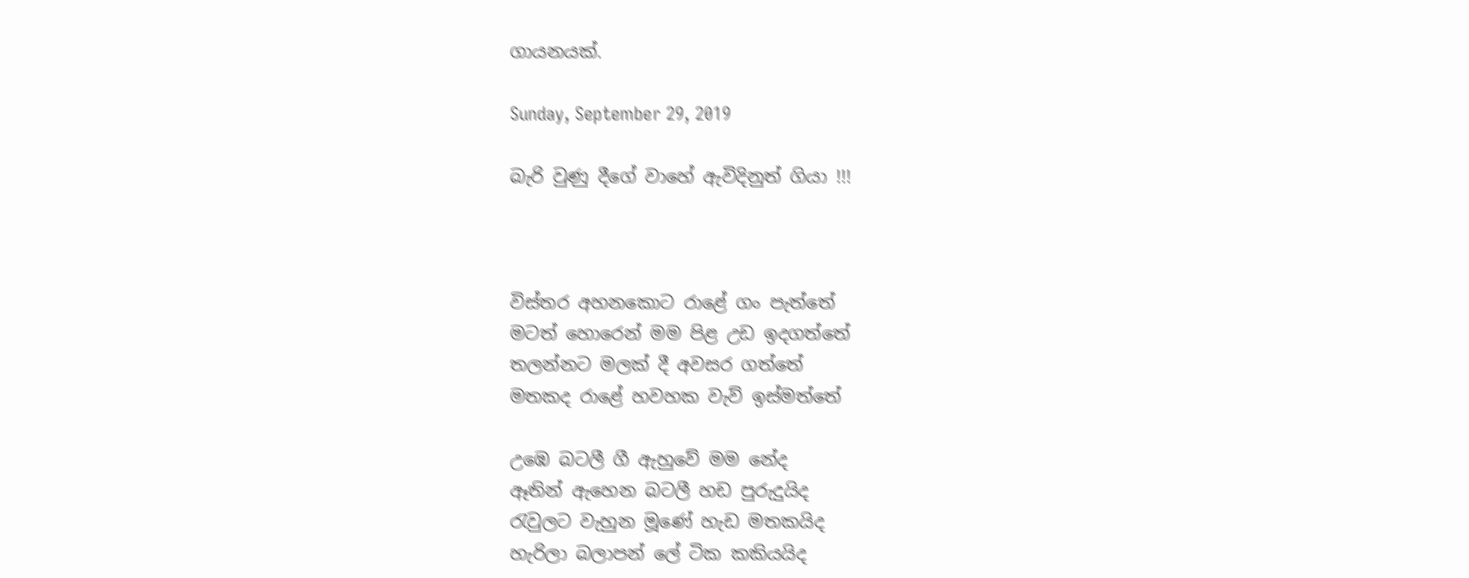ගායනයක්.

Sunday, September 29, 2019

බැරි වුණු දීගේ වාහේ ඇවිදිනුත් ගියා !!!



විස්තර අහනකොට රාළේ ගං පැත්තේ
මටත් හොරෙන් මම පිළ උඩ ඉදගත්තේ
තලන්නට මලක් දී අවසර ගත්තේ
මතකද රාළේ හවහක වැව් ඉස්මත්තේ

උඹෙ බටලී ගී ඇහුවේ මම නේද
ඈතින් ඇහෙන බටලී හඩ පුරුදුයිද
රැවුලට වැහුන මූණේ හැඩ මතකයිද
හැරිලා බලාපන් ලේ ටික කකියයිද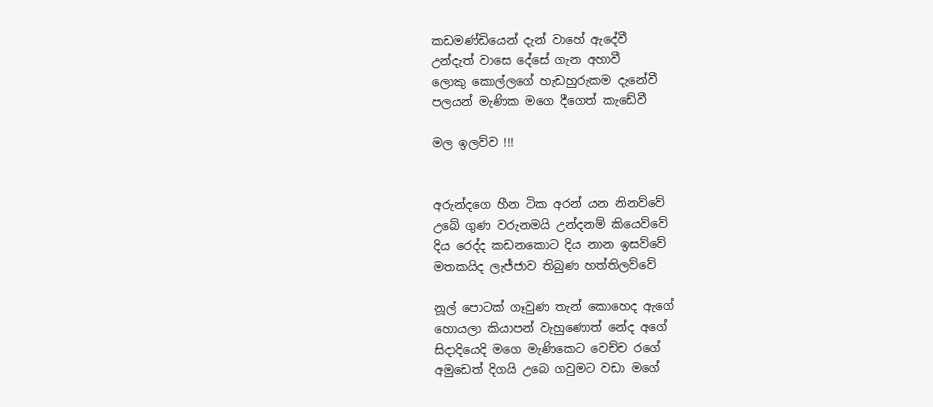කඩමණ්ඩියෙන් දැන් වාහේ ඇදේවී
උන්දැත් වාසෙ දේසේ ගැන අහාවී
ලොකු කොල්ලගේ හැඩහුරුකම දැනේවී
පලයන් මැණික මගෙ දීගෙත් කැඩේවී

මල ඉලව්ව !!!


අරුන්දගෙ හීන ටික අරන් යන නිනව්වේ
උබේ ගුණ වරුනමයි උන්දනම් කියෙව්වේ
දිය රෙද්ද කඩනකොට දිය නාන ඉසව්වේ
මතකයිද ලැජ්ජාව තිබුණ හත්තිලව්වේ

නූල් පොටක් ගෑවුණ තැන් කොහෙද ඇගේ
හොයලා කියාපන් වැහුණොත් නේද අගේ
සිදාදියෙදි මගෙ මැණිකෙට වෙච්ච රගේ
අමුඩෙත් දිගයි උබෙ ගවුමට වඩා මගේ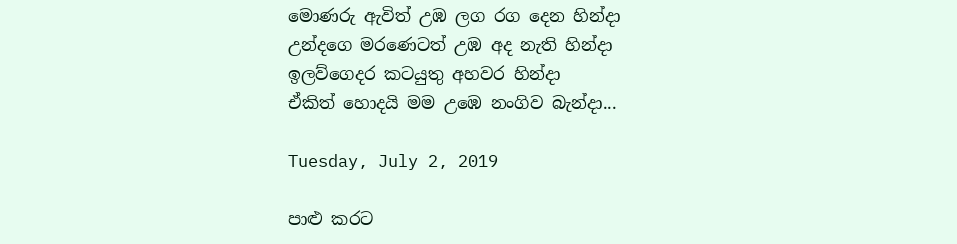මොණරු ඇවිත් උඹ ලග රග දෙන හින්දා
උන්දගෙ මරණෙටත් උඹ අද නැති හින්දා
ඉලව්ගෙදර කටයුතු අහවර හින්දා
ඒකිත් හොදයි මම උඹෙ නංගිව බැන්දා...

Tuesday, July 2, 2019

පාළු කරට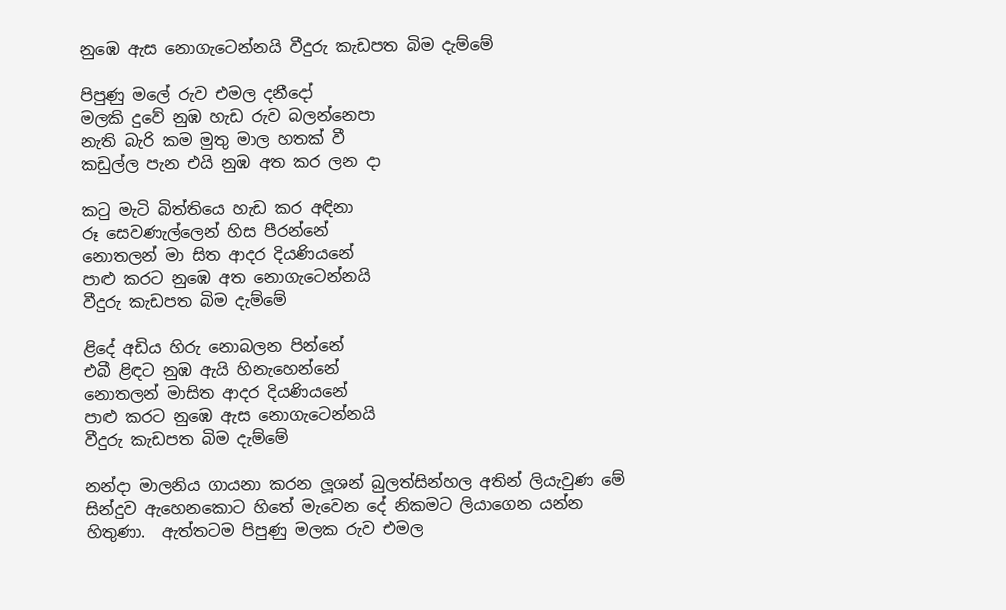නුඹෙ ඇස නොගැටෙන්නයි වීදුරු කැඩපත බිම දැම්මේ

පිපුණු මලේ රුව එමල දනීදෝ
මලකි දුවේ නුඹ හැඩ රුව බලන්නෙපා
නැති බැරි කම මුතු මාල හතක් වී
කඩුල්ල පැන එයි නුඹ අත කර ලන දා

කටු මැටි බිත්තියෙ හැඩ කර අඳිනා
රූ සෙවණැල්ලෙන් හිස පීරන්නේ
නොතලන් මා සිත ආදර දියණියනේ
පාළු කරට නුඹෙ අත නොගැටෙන්නයි
වීදුරු කැඩපත බිම දැම්මේ

ළිදේ අඩිය හිරු නොබලන පින්නේ
එබී ළිඳට නුඹ ඇයි හිනැහෙන්නේ
නොතලන් මාසිත ආදර දියණියනේ
පාළු කරට නුඹෙ ඇස නොගැටෙන්නයි
වීදුරු කැඩපත බිම දැම්මේ

නන්දා මාලනිය ගායනා කරන ලූශන් බුලත්සින්හල අතින් ලියැවුණ මේ සින්දුව ඇහෙනකොට හිතේ මැවෙන දේ නිකමට ලියාගෙන යන්න හිතුණා.  ඇත්තටම පිපුණු මලක රුව එමල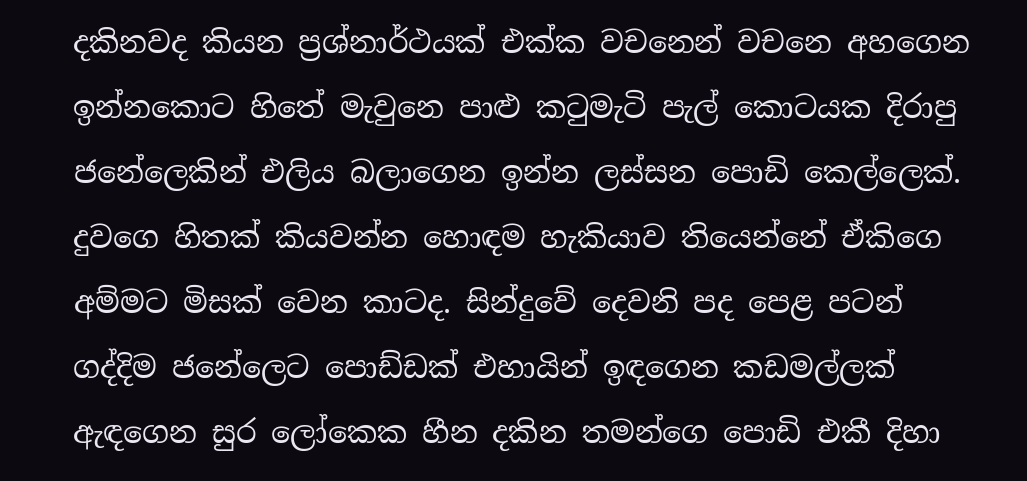දකිනවද කියන ප්‍රශ්නාර්ථයක් එක්ක වචනෙන් වචනෙ අහගෙන ඉන්නකොට හිතේ මැවුනෙ පාළු කටුමැටි පැල් කොටයක දිරාපු ජනේලෙකින් එලිය බලාගෙන ඉන්න ලස්සන පොඩි කෙල්ලෙක්. දුවගෙ හිතක් කියවන්න හොඳම හැකියාව තියෙන්නේ ඒකිගෙ අම්මට මිසක් වෙන කාටද. සින්දුවේ දෙවනි පද පෙළ පටන් ගද්දිම ජනේලෙට පොඩ්ඩක් එහායින් ඉඳගෙන කඩමල්ලක් ඇඳගෙන සුර ලෝකෙක හීන දකින තමන්ගෙ පොඩි එකී දිහා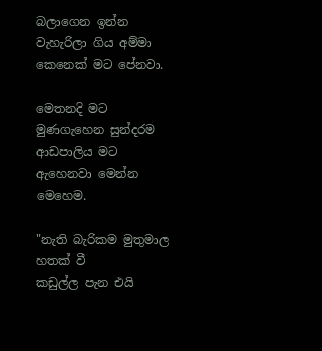බලාගෙන ඉන්න වැහැරිලා ගිය අම්මා කෙනෙක් මට පේනවා.

මෙතනදි මට මුණගැහෙන සුන්දරම ආඩපාලිය මට ඇහෙනවා මෙන්න මෙහෙම.

"නැති බැරිකම මුතුමාල හතක් වී
කඩුල්ල පැන එයි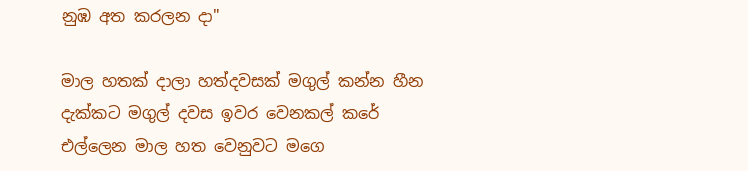නුඹ අත කරලන දා"

මාල හතක් දාලා හත්දවසක් මගුල් කන්න හීන දැක්කට මගුල් දවස ඉවර වෙනකල් කරේ එල්ලෙන මාල හත වෙනුවට මගෙ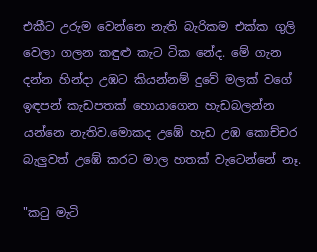එකීට උරුම වෙන්නෙ නැති බැරිකම එක්ක ගුලි වෙලා ගලන කඳුළු කැට ටික නේද. මේ ගැන දන්න හින්දා උඹට කියන්නම් දුවේ මලක් වගේ ඉඳපන් කැඩපතක් හොයාගෙන හැඩබලන්න යන්නෙ නැතිව.මොකද උඹේ හැඩ උඹ කොච්චර බැලුවත් උඹේ කරට මාල හතක් වැටෙන්නේ නෑ.

"කටු මැටි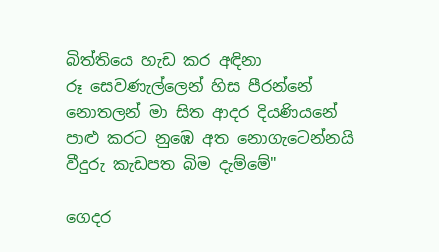බිත්තියෙ හැඩ කර අඳිනා
රූ සෙවණැල්ලෙන් හිස පීරන්නේ
නොතලන් මා සිත ආදර දියණියනේ
පාළු කරට නුඹෙ අත නොගැටෙන්නයි
වීදුරු කැඩපත බිම දැම්මේ"

ගෙදර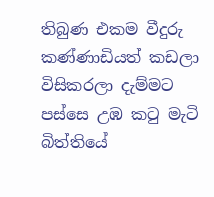තිබුණ එකම වීදුරු කණ්ණාඩියත් කඩලා විසිකරලා දැම්මට පස්සෙ උඹ කටු මැටි බිත්තියේ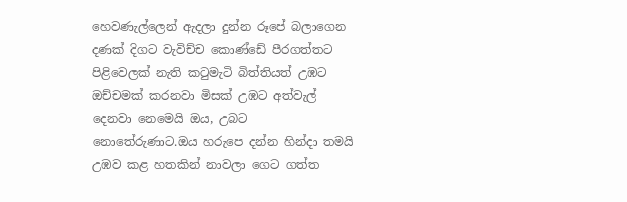හෙවණැල්ලෙන් ඇදලා දුන්න රූපේ බලාගෙන දණක් දිගට වැවිච්ච කොණ්ඩේ පීරගත්තට පිළිවෙලක් නැති කටුමැටි බිත්තියත් උඹට ඔච්චමක් කරනවා මිසක් උඹට අත්වැල් දෙනවා නෙමෙයි ඔය, උබට නොතේරුණාට.ඔය හරුපෙ දන්න හින්දා තමයි උඹව කළ හතකින් නාවලා ගෙට ගත්ත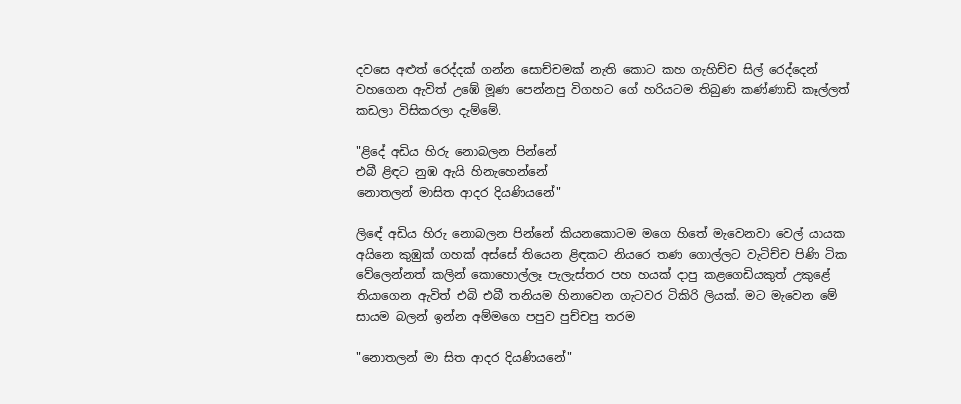දවසෙ අළුත් රෙද්දක් ගන්න සොච්චමක් නැති කොට කහ ගැහිච්ච සිල් රෙද්දෙන් වහගෙන ඇවිත් උඹේ මූණ පෙන්නපු විගහට ගේ හරියටම තිබුණ කණ්ණාඩි කෑල්ලත් කඩලා විසිකරලා දැම්මේ.

"ළිදේ අඩිය හිරු නොබලන පින්නේ
එබී ළිඳට නුඹ ඇයි හිනැහෙන්නේ
නොතලන් මාසිත ආදර දියණියනේ"

ලිඳේ අඩිය හිරු නොබලන පින්නේ කියනකොටම මගෙ හිතේ මැවෙනවා වෙල් යායක අයිනෙ කුඹුක් ගහක් අස්සේ තියෙන ළිඳකට නියරෙ තණ ගොල්ලට වැටිච්ච පිණි ටික වේලෙන්නත් කලින් කොහොල්ලෑ පැලැස්තර පහ හයක් දාපු කළගෙඩියකුත් උකුළේ තියාගෙන ඇවිත් එබි එබී තනියම හිනාවෙන ගැටවර ටිකිරි ලියක්. මට මැවෙන මේ සායම බලන් ඉන්න අම්මගෙ පපුව පුච්චපු තරම

"නොතලන් මා සිත ආදර දියණියනේ"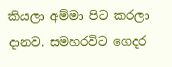කියලා අම්මා පිට කරලා දානව. සමහරවිට ගෙදර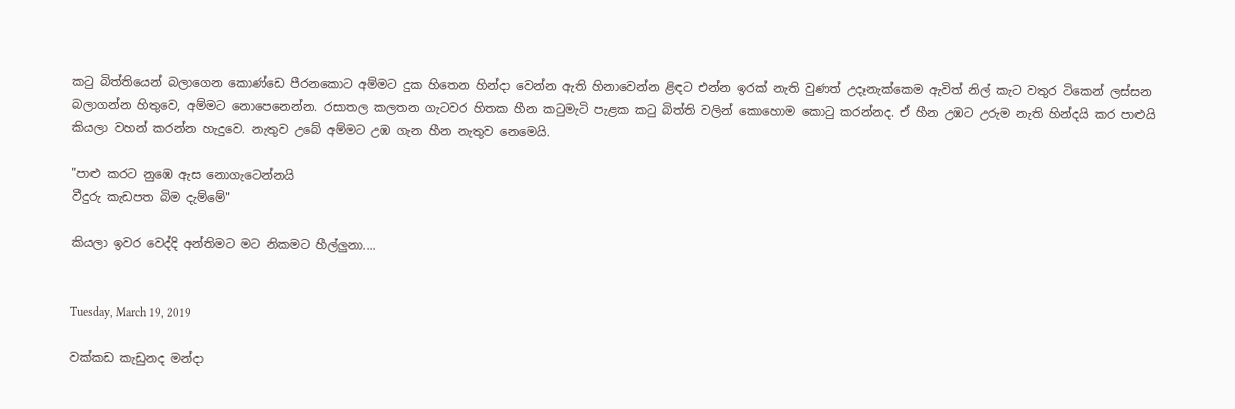කටු බිත්තියෙන් බලාගෙන කොණ්ඩෙ පීරනකොට අම්මට දුක හිතෙන හින්දා වෙන්න ඇති හිනාවෙන්න ළිඳට එන්න ඉරක් නැති වුණත් උදෑනැක්කෙම ඇවිත් නිල් කැට වතුර ටිකෙන් ලස්සන බලාගන්න හිතුවෙ, අම්මට නොපෙනෙන්න. රසාතල කලතන ගැටවර හිතක හීන කටුමැටි පැළක කටු බිත්ති වලින් කොහොම කොටු කරන්නද. ඒ හීන උඹට උරුම නැති හින්දයි කර පාළුයි කියලා වහන් කරන්න හැදුවෙ. නැතුව උබේ අම්මට උඹ ගැන හීන නැතුව නෙමෙයි.

"පාළු කරට නුඹෙ ඇස නොගැටෙන්නයි
වීදුරු කැඩපත බිම දැම්මේ"

කියලා ඉවර වෙද්දි අන්තිමට මට නිකමට හීල්ලුනා....


Tuesday, March 19, 2019

වක්කඩ කැඩුනද මන්දා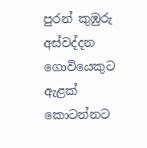පුරන් කුඹුරු අස්වද්දන ගොවියෙකුට
ඇළක් කොටන්නට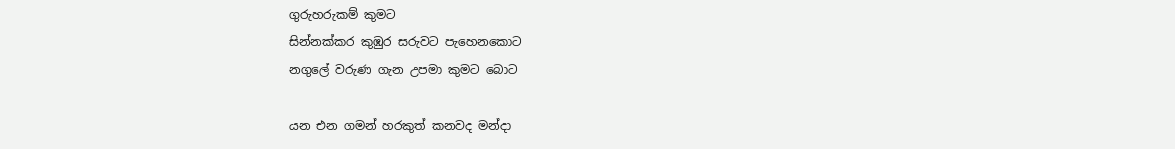ගුරුහරුකම් කුමට
සින්නක්කර කුඹුර සරුවට පැහෙනකොට
නගුලේ වරුණ ගැන උපමා කුමට බොට

යන එන ගමන් හරකුත් කනවද මන්දා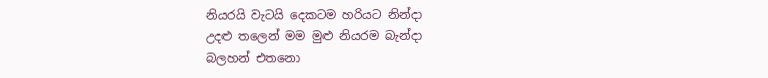නියරයි වැටයි දෙකටම හරියට නින්දා
උදළු තලෙන් මම මුළු නියරම බැන්දා
බලහන් එතනො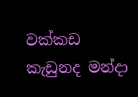වක්කඩ කැඩුනද මන්දා